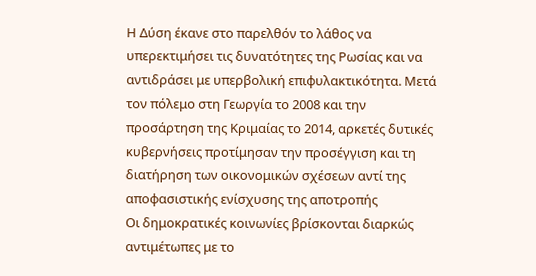Η Δύση έκανε στο παρελθόν το λάθος να υπερεκτιμήσει τις δυνατότητες της Ρωσίας και να αντιδράσει με υπερβολική επιφυλακτικότητα. Μετά τον πόλεμο στη Γεωργία το 2008 και την προσάρτηση της Κριμαίας το 2014, αρκετές δυτικές κυβερνήσεις προτίμησαν την προσέγγιση και τη διατήρηση των οικονομικών σχέσεων αντί της αποφασιστικής ενίσχυσης της αποτροπής
Οι δημοκρατικές κοινωνίες βρίσκονται διαρκώς αντιμέτωπες με το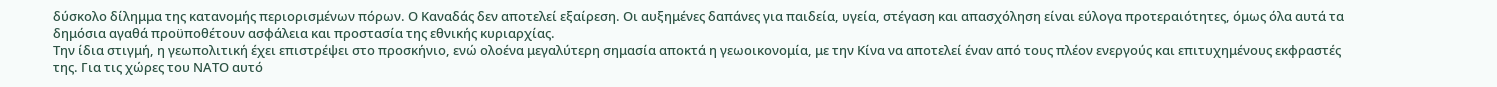δύσκολο δίλημμα της κατανομής περιορισμένων πόρων. Ο Καναδάς δεν αποτελεί εξαίρεση. Οι αυξημένες δαπάνες για παιδεία, υγεία, στέγαση και απασχόληση είναι εύλογα προτεραιότητες, όμως όλα αυτά τα δημόσια αγαθά προϋποθέτουν ασφάλεια και προστασία της εθνικής κυριαρχίας.
Την ίδια στιγμή, η γεωπολιτική έχει επιστρέψει στο προσκήνιο, ενώ ολοένα μεγαλύτερη σημασία αποκτά η γεωοικονομία, με την Κίνα να αποτελεί έναν από τους πλέον ενεργούς και επιτυχημένους εκφραστές της. Για τις χώρες του ΝΑΤΟ αυτό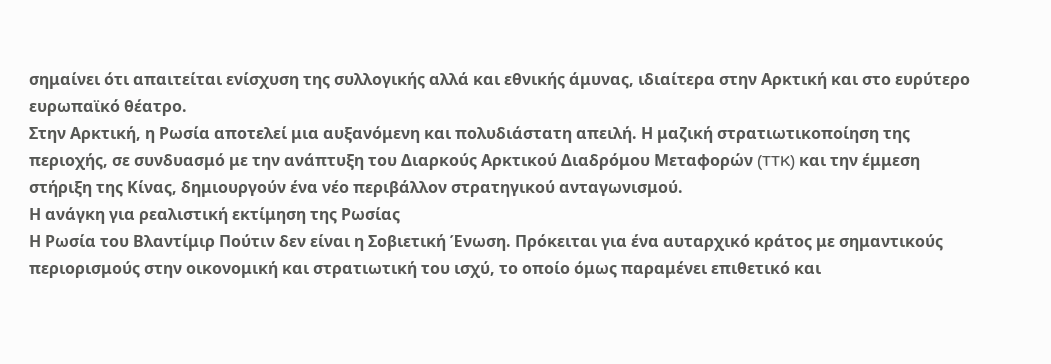σημαίνει ότι απαιτείται ενίσχυση της συλλογικής αλλά και εθνικής άμυνας, ιδιαίτερα στην Αρκτική και στο ευρύτερο ευρωπαϊκό θέατρο.
Στην Αρκτική, η Ρωσία αποτελεί μια αυξανόμενη και πολυδιάστατη απειλή. Η μαζική στρατιωτικοποίηση της περιοχής, σε συνδυασμό με την ανάπτυξη του Διαρκούς Αρκτικού Διαδρόμου Μεταφορών (TTK) και την έμμεση στήριξη της Κίνας, δημιουργούν ένα νέο περιβάλλον στρατηγικού ανταγωνισμού.
Η ανάγκη για ρεαλιστική εκτίμηση της Ρωσίας
Η Ρωσία του Βλαντίμιρ Πούτιν δεν είναι η Σοβιετική Ένωση. Πρόκειται για ένα αυταρχικό κράτος με σημαντικούς περιορισμούς στην οικονομική και στρατιωτική του ισχύ, το οποίο όμως παραμένει επιθετικό και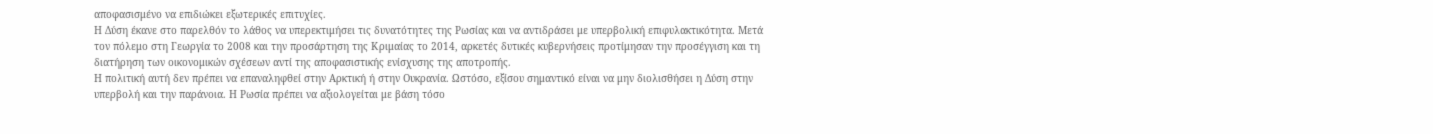αποφασισμένο να επιδιώκει εξωτερικές επιτυχίες.
Η Δύση έκανε στο παρελθόν το λάθος να υπερεκτιμήσει τις δυνατότητες της Ρωσίας και να αντιδράσει με υπερβολική επιφυλακτικότητα. Μετά τον πόλεμο στη Γεωργία το 2008 και την προσάρτηση της Κριμαίας το 2014, αρκετές δυτικές κυβερνήσεις προτίμησαν την προσέγγιση και τη διατήρηση των οικονομικών σχέσεων αντί της αποφασιστικής ενίσχυσης της αποτροπής.
Η πολιτική αυτή δεν πρέπει να επαναληφθεί στην Αρκτική ή στην Ουκρανία. Ωστόσο, εξίσου σημαντικό είναι να μην διολισθήσει η Δύση στην υπερβολή και την παράνοια. Η Ρωσία πρέπει να αξιολογείται με βάση τόσο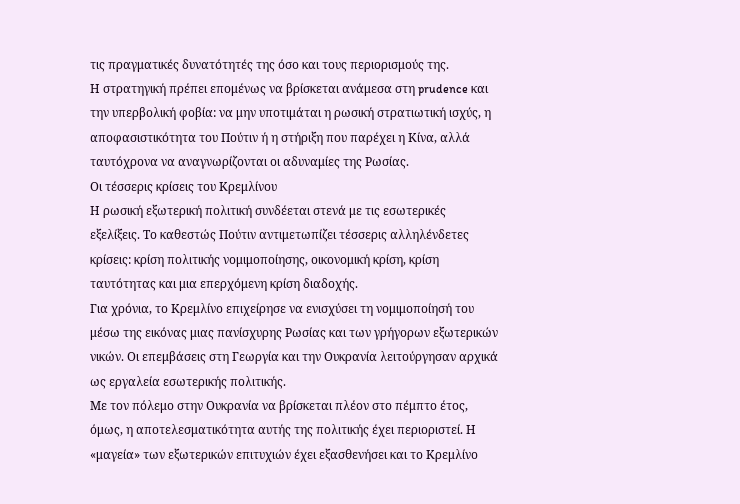τις πραγματικές δυνατότητές της όσο και τους περιορισμούς της.
Η στρατηγική πρέπει επομένως να βρίσκεται ανάμεσα στη prudence και την υπερβολική φοβία: να μην υποτιμάται η ρωσική στρατιωτική ισχύς, η αποφασιστικότητα του Πούτιν ή η στήριξη που παρέχει η Κίνα, αλλά ταυτόχρονα να αναγνωρίζονται οι αδυναμίες της Ρωσίας.
Οι τέσσερις κρίσεις του Κρεμλίνου
Η ρωσική εξωτερική πολιτική συνδέεται στενά με τις εσωτερικές εξελίξεις. Το καθεστώς Πούτιν αντιμετωπίζει τέσσερις αλληλένδετες κρίσεις: κρίση πολιτικής νομιμοποίησης, οικονομική κρίση, κρίση ταυτότητας και μια επερχόμενη κρίση διαδοχής.
Για χρόνια, το Κρεμλίνο επιχείρησε να ενισχύσει τη νομιμοποίησή του μέσω της εικόνας μιας πανίσχυρης Ρωσίας και των γρήγορων εξωτερικών νικών. Οι επεμβάσεις στη Γεωργία και την Ουκρανία λειτούργησαν αρχικά ως εργαλεία εσωτερικής πολιτικής.
Με τον πόλεμο στην Ουκρανία να βρίσκεται πλέον στο πέμπτο έτος, όμως, η αποτελεσματικότητα αυτής της πολιτικής έχει περιοριστεί. Η «μαγεία» των εξωτερικών επιτυχιών έχει εξασθενήσει και το Κρεμλίνο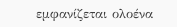εμφανίζεται ολοένα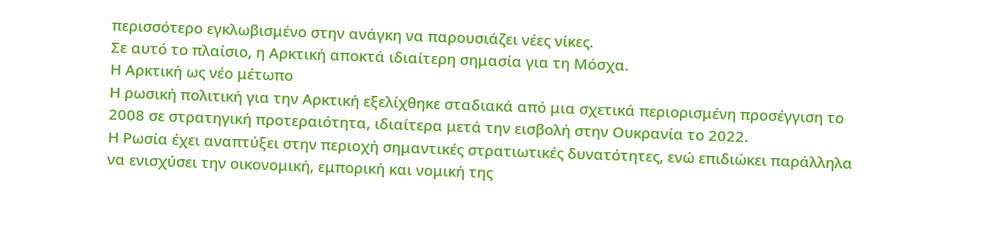περισσότερο εγκλωβισμένο στην ανάγκη να παρουσιάζει νέες νίκες.
Σε αυτό το πλαίσιο, η Αρκτική αποκτά ιδιαίτερη σημασία για τη Μόσχα.
Η Αρκτική ως νέο μέτωπο
Η ρωσική πολιτική για την Αρκτική εξελίχθηκε σταδιακά από μια σχετικά περιορισμένη προσέγγιση το 2008 σε στρατηγική προτεραιότητα, ιδιαίτερα μετά την εισβολή στην Ουκρανία το 2022.
Η Ρωσία έχει αναπτύξει στην περιοχή σημαντικές στρατιωτικές δυνατότητες, ενώ επιδιώκει παράλληλα να ενισχύσει την οικονομική, εμπορική και νομική της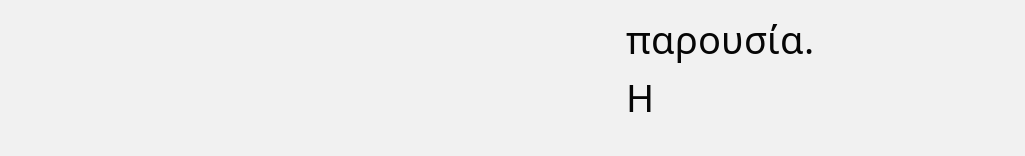παρουσία.
Η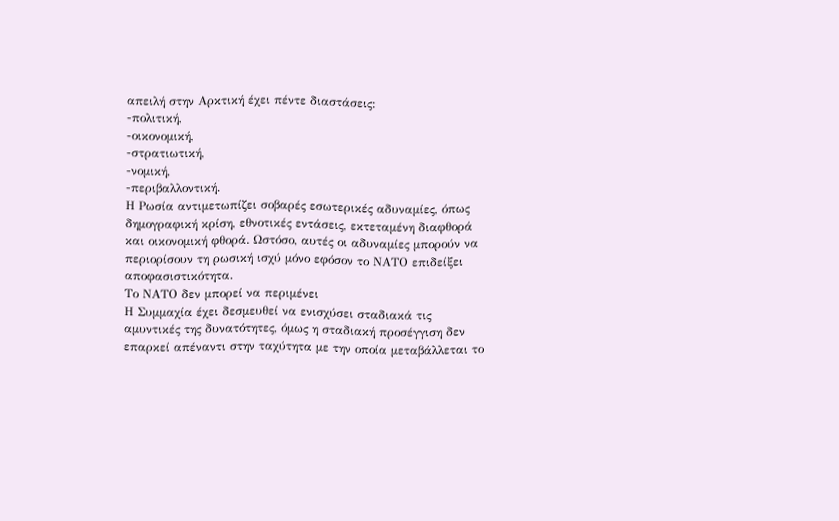απειλή στην Αρκτική έχει πέντε διαστάσεις:
-πολιτική,
-οικονομική,
-στρατιωτική,
-νομική,
-περιβαλλοντική.
Η Ρωσία αντιμετωπίζει σοβαρές εσωτερικές αδυναμίες, όπως δημογραφική κρίση, εθνοτικές εντάσεις, εκτεταμένη διαφθορά και οικονομική φθορά. Ωστόσο, αυτές οι αδυναμίες μπορούν να περιορίσουν τη ρωσική ισχύ μόνο εφόσον το ΝΑΤΟ επιδείξει αποφασιστικότητα.
Το ΝΑΤΟ δεν μπορεί να περιμένει
Η Συμμαχία έχει δεσμευθεί να ενισχύσει σταδιακά τις αμυντικές της δυνατότητες, όμως η σταδιακή προσέγγιση δεν επαρκεί απέναντι στην ταχύτητα με την οποία μεταβάλλεται το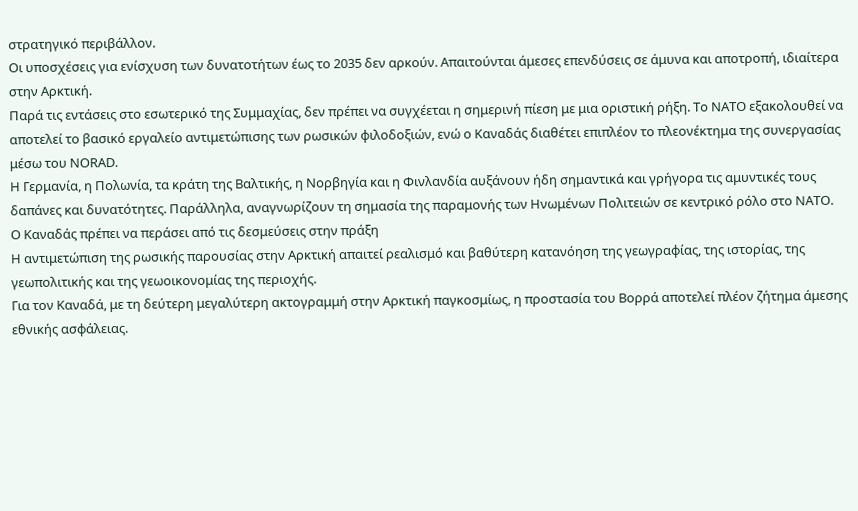στρατηγικό περιβάλλον.
Οι υποσχέσεις για ενίσχυση των δυνατοτήτων έως το 2035 δεν αρκούν. Απαιτούνται άμεσες επενδύσεις σε άμυνα και αποτροπή, ιδιαίτερα στην Αρκτική.
Παρά τις εντάσεις στο εσωτερικό της Συμμαχίας, δεν πρέπει να συγχέεται η σημερινή πίεση με μια οριστική ρήξη. Το ΝΑΤΟ εξακολουθεί να αποτελεί το βασικό εργαλείο αντιμετώπισης των ρωσικών φιλοδοξιών, ενώ ο Καναδάς διαθέτει επιπλέον το πλεονέκτημα της συνεργασίας μέσω του NORAD.
Η Γερμανία, η Πολωνία, τα κράτη της Βαλτικής, η Νορβηγία και η Φινλανδία αυξάνουν ήδη σημαντικά και γρήγορα τις αμυντικές τους δαπάνες και δυνατότητες. Παράλληλα, αναγνωρίζουν τη σημασία της παραμονής των Ηνωμένων Πολιτειών σε κεντρικό ρόλο στο ΝΑΤΟ.
Ο Καναδάς πρέπει να περάσει από τις δεσμεύσεις στην πράξη
Η αντιμετώπιση της ρωσικής παρουσίας στην Αρκτική απαιτεί ρεαλισμό και βαθύτερη κατανόηση της γεωγραφίας, της ιστορίας, της γεωπολιτικής και της γεωοικονομίας της περιοχής.
Για τον Καναδά, με τη δεύτερη μεγαλύτερη ακτογραμμή στην Αρκτική παγκοσμίως, η προστασία του Βορρά αποτελεί πλέον ζήτημα άμεσης εθνικής ασφάλειας.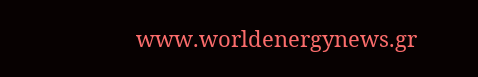www.worldenergynews.gr